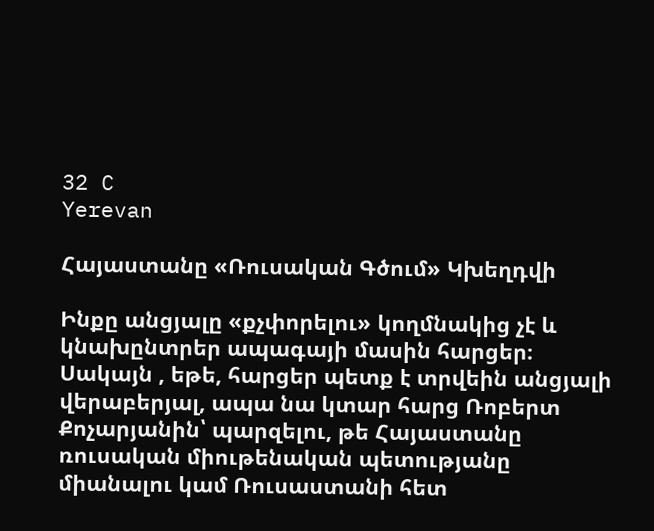32 C
Yerevan

Հայաստանը «Ռուսական Գծում» Կխեղդվի

Ինքը անցյալը «քչփորելու» կողմնակից չէ և կնախընտրեր ապագայի մասին հարցեր։ Սակայն , եթե, հարցեր պետք է տրվեին անցյալի վերաբերյալ, ապա նա կտար հարց Ռոբերտ Քոչարյանին՝ պարզելու, թե Հայաստանը ռուսական միութենական պետությանը միանալու կամ Ռուսաստանի հետ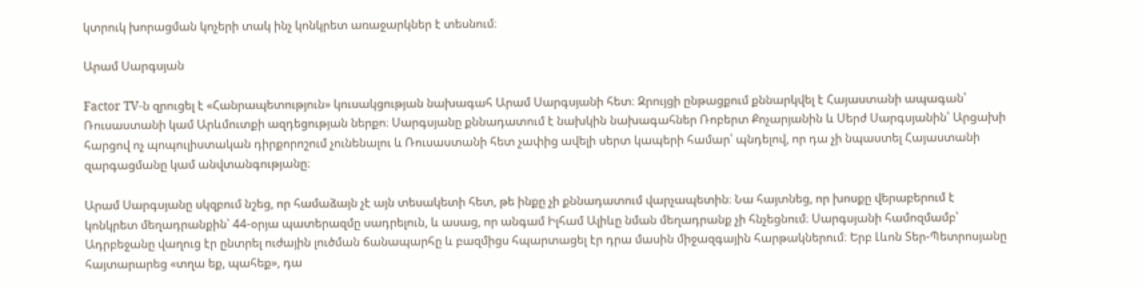կտրուկ խորացման կոչերի տակ ինչ կոնկրետ առաջարկներ է տեսնում։

Արամ Սարգսյան

Factor TV‑ն զրուցել է «Հանրապետություն» կուսակցության նախագահ Արամ Սարգսյանի հետ։ Զրույցի ընթացքում քննարկվել է Հայաստանի ապագան՝ Ռուսաստանի կամ Արևմուտքի ազդեցության ներքո։ Սարգսյանը քննադատում է նախկին նախագահներ Ռոբերտ Քոչարյանին և Սերժ Սարգսյանին՝ Արցախի հարցով ոչ պոպուլիստական դիրքորոշում չունենալու և Ռուսաստանի հետ չափից ավելի սերտ կապերի համար՝ պնդելով, որ դա չի նպաստել Հայաստանի զարգացմանը կամ անվտանգությանը։

Արամ Սարգսյանը սկզբում նշեց, որ համաձայն չէ այն տեսակետի հետ, թե ինքը չի քննադատում վարչապետին։ Նա հայտնեց, որ խոսքը վերաբերում է կոնկրետ մեղադրանքին՝ 44-օրյա պատերազմը սադրելուն, և ասաց, որ անգամ Իլհամ Ալիևը նման մեղադրանք չի հնչեցնում։ Սարգսյանի համոզմամբ՝ Ադրբեջանը վաղուց էր ընտրել ուժային լուծման ճանապարհը և բազմիցս հպարտացել էր դրա մասին միջազգային հարթակներում։ Երբ Լևոն Տեր-Պետրոսյանը հայտարարեց «տղա եք, պահեք», դա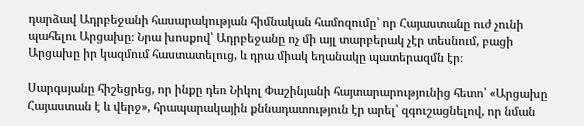դարձավ Ադրբեջանի հասարակության հիմնական համոզումը՝ որ Հայաստանը ուժ չունի պահելու Արցախը։ Նրա խոսքով՝ Ադրբեջանը ոչ մի այլ տարբերակ չէր տեսնում, բացի Արցախը իր կազմում հաստատելուց, և դրա միակ եղանակը պատերազմն էր։

Սարգսյանը հիշեցրեց, որ ինքը դեռ Նիկոլ Փաշինյանի հայտարարությունից հետո՝ «Արցախը Հայաստան է և վերջ», հրապարակային քննադատություն էր արել՝ զգուշացնելով, որ նման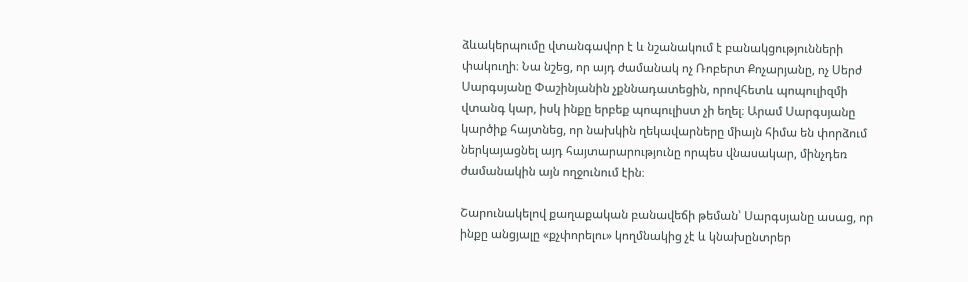ձևակերպումը վտանգավոր է և նշանակում է բանակցությունների փակուղի։ Նա նշեց, որ այդ ժամանակ ոչ Ռոբերտ Քոչարյանը, ոչ Սերժ Սարգսյանը Փաշինյանին չքննադատեցին, որովհետև պոպուլիզմի վտանգ կար, իսկ ինքը երբեք պոպուլիստ չի եղել։ Արամ Սարգսյանը կարծիք հայտնեց, որ նախկին ղեկավարները միայն հիմա են փորձում ներկայացնել այդ հայտարարությունը որպես վնասակար, մինչդեռ ժամանակին այն ողջունում էին։

Շարունակելով քաղաքական բանավեճի թեման՝ Սարգսյանը ասաց, որ ինքը անցյալը «քչփորելու» կողմնակից չէ և կնախընտրեր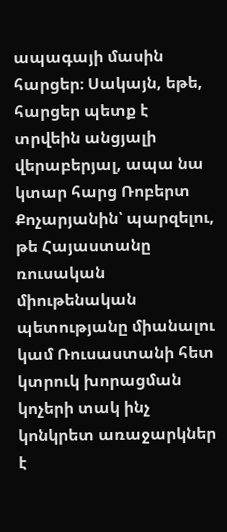ապագայի մասին հարցեր։ Սակայն, եթե, հարցեր պետք է տրվեին անցյալի վերաբերյալ, ապա նա կտար հարց Ռոբերտ Քոչարյանին՝ պարզելու, թե Հայաստանը ռուսական միութենական պետությանը միանալու կամ Ռուսաստանի հետ կտրուկ խորացման կոչերի տակ ինչ կոնկրետ առաջարկներ է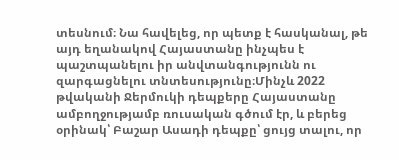տեսնում։ Նա հավելեց, որ պետք է հասկանալ, թե այդ եղանակով Հայաստանը ինչպես է պաշտպանելու իր անվտանգությունն ու զարգացնելու տնտեսությունը։Մինչև 2022 թվականի Ջերմուկի դեպքերը Հայաստանը ամբողջությամբ ռուսական գծում էր, և բերեց օրինակ՝ Բաշար Ասադի դեպքը՝ ցույց տալու, որ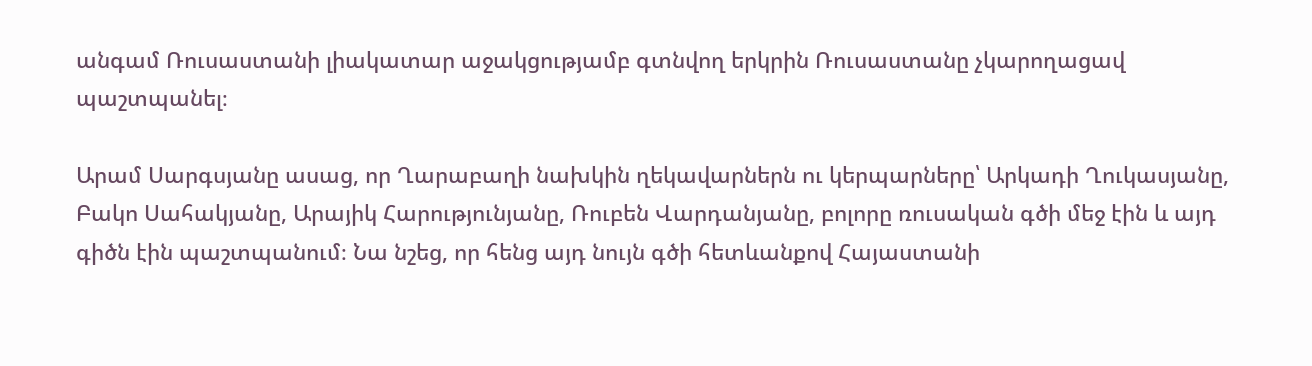անգամ Ռուսաստանի լիակատար աջակցությամբ գտնվող երկրին Ռուսաստանը չկարողացավ պաշտպանել։

Արամ Սարգսյանը ասաց, որ Ղարաբաղի նախկին ղեկավարներն ու կերպարները՝ Արկադի Ղուկասյանը, Բակո Սահակյանը, Արայիկ Հարությունյանը, Ռուբեն Վարդանյանը, բոլորը ռուսական գծի մեջ էին և այդ գիծն էին պաշտպանում։ Նա նշեց, որ հենց այդ նույն գծի հետևանքով Հայաստանի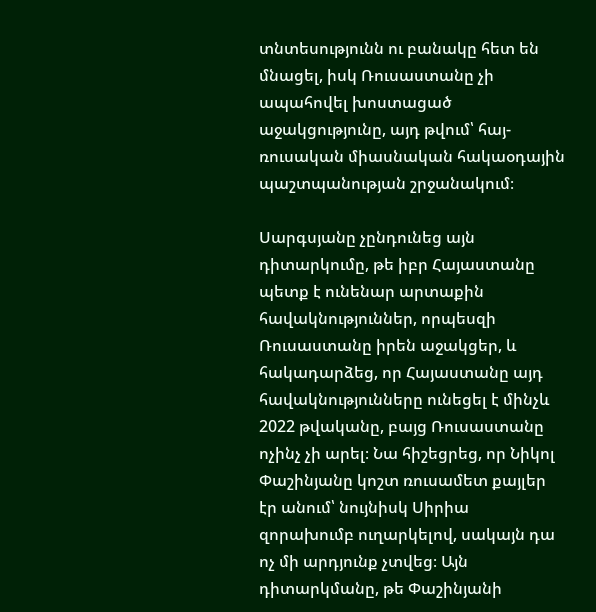տնտեսությունն ու բանակը հետ են մնացել, իսկ Ռուսաստանը չի ապահովել խոստացած աջակցությունը, այդ թվում՝ հայ-ռուսական միասնական հակաօդային պաշտպանության շրջանակում։

Սարգսյանը չընդունեց այն դիտարկումը, թե իբր Հայաստանը պետք է ունենար արտաքին հավակնություններ, որպեսզի Ռուսաստանը իրեն աջակցեր, և հակադարձեց, որ Հայաստանը այդ հավակնությունները ունեցել է մինչև 2022 թվականը, բայց Ռուսաստանը ոչինչ չի արել։ Նա հիշեցրեց, որ Նիկոլ Փաշինյանը կոշտ ռուսամետ քայլեր էր անում՝ նույնիսկ Սիրիա զորախումբ ուղարկելով, սակայն դա ոչ մի արդյունք չտվեց։ Այն դիտարկմանը, թե Փաշինյանի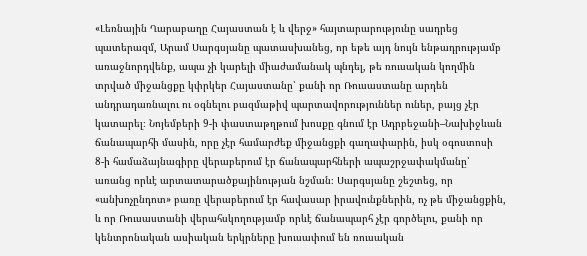«Լեռնային Ղարաբաղը Հայաստան է և վերջ» հայտարարությունը սադրեց պատերազմ, Արամ Սարգսյանը պատասխանեց, որ եթե այդ նույն ենթադրությամբ առաջնորդվենք, ապա չի կարելի միաժամանակ պնդել, թե ռուսական կողմին տրված միջանցքը կփրկեր Հայաստանը՝ քանի որ Ռուսաստանը արդեն անդրադառնալու ու օգնելու բազմաթիվ պարտավորություններ ուներ, բայց չէր կատարել։ Նոյեմբերի 9‑ի փաստաթղթում խոսքը գնում էր Ադրբեջանի–Նախիջևան ճանապարհի մասին, որը չէր համարժեք միջանցքի գաղափարին, իսկ օգոստոսի 8‑ի համաձայնագիրը վերաբերում էր ճանապարհների ապաշրջափակմանը՝ առանց որևէ արտատարածքայինության նշման։ Սարգսյանը շեշտեց, որ «անխոչընդոտ» բառը վերաբերում էր հավասար իրավունքներին, ոչ թե միջանցքին, և որ Ռուսաստանի վերահսկողությամբ որևէ ճանապարհ չէր գործելու, քանի որ կենտրոնական ասիական երկրները խուսափում են ռուսական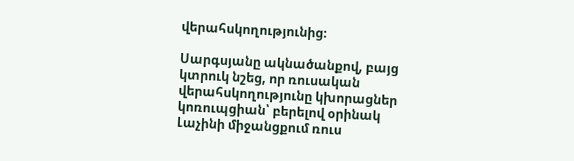վերահսկողությունից։

Սարգսյանը ակնածանքով, բայց կտրուկ նշեց, որ ռուսական վերահսկողությունը կխորացներ կոռուպցիան՝ բերելով օրինակ Լաչինի միջանցքում ռուս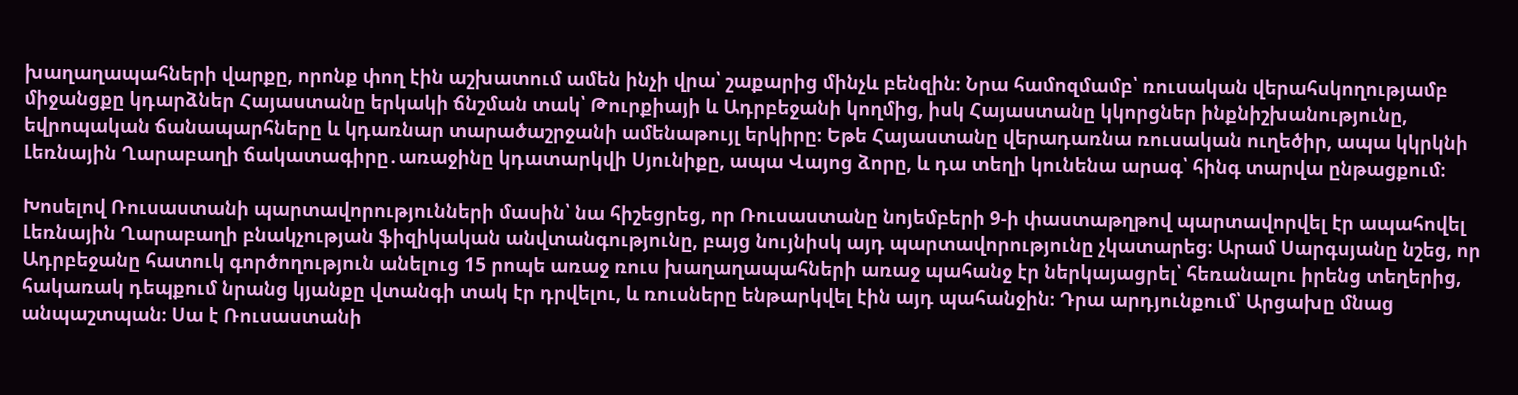խաղաղապահների վարքը, որոնք փող էին աշխատում ամեն ինչի վրա՝ շաքարից մինչև բենզին։ Նրա համոզմամբ՝ ռուսական վերահսկողությամբ միջանցքը կդարձներ Հայաստանը երկակի ճնշման տակ՝ Թուրքիայի և Ադրբեջանի կողմից, իսկ Հայաստանը կկորցներ ինքնիշխանությունը, եվրոպական ճանապարհները և կդառնար տարածաշրջանի ամենաթույլ երկիրը։ Եթե Հայաստանը վերադառնա ռուսական ուղեծիր, ապա կկրկնի Լեռնային Ղարաբաղի ճակատագիրը․առաջինը կդատարկվի Սյունիքը, ապա Վայոց ձորը, և դա տեղի կունենա արագ՝ հինգ տարվա ընթացքում։

Խոսելով Ռուսաստանի պարտավորությունների մասին՝ նա հիշեցրեց, որ Ռուսաստանը նոյեմբերի 9‑ի փաստաթղթով պարտավորվել էր ապահովել Լեռնային Ղարաբաղի բնակչության ֆիզիկական անվտանգությունը, բայց նույնիսկ այդ պարտավորությունը չկատարեց։ Արամ Սարգսյանը նշեց, որ Ադրբեջանը հատուկ գործողություն անելուց 15 րոպե առաջ ռուս խաղաղապահների առաջ պահանջ էր ներկայացրել՝ հեռանալու իրենց տեղերից, հակառակ դեպքում նրանց կյանքը վտանգի տակ էր դրվելու, և ռուսները ենթարկվել էին այդ պահանջին։ Դրա արդյունքում՝ Արցախը մնաց անպաշտպան։ Սա է Ռուսաստանի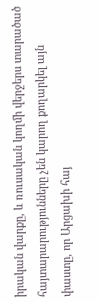իրական վարքը, և ռուսական կողմի վերջերս տարածած հայտարարությունները չեն կարող քողարկել այն փաստը, որ Արցախի հայ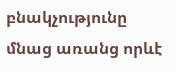բնակչությունը մնաց առանց որևէ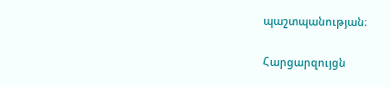պաշտպանության։

Հարցարզույցն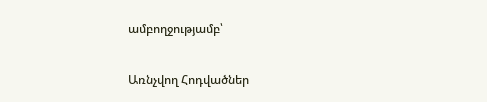ամբողջությամբ՝

Առնչվող Հոդվածներ